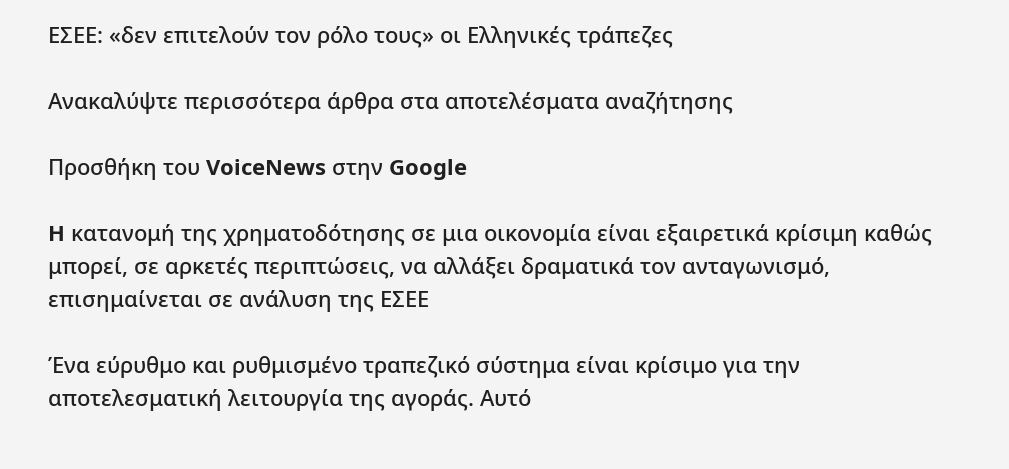ΕΣΕΕ: «δεν επιτελούν τον ρόλο τους» οι Ελληνικές τράπεζες

Ανακαλύψτε περισσότερα άρθρα στα αποτελέσματα αναζήτησης

Προσθήκη του VoiceNews στην Google

H κατανομή της χρηματοδότησης σε μια οικονομία είναι εξαιρετικά κρίσιμη καθώς μπορεί, σε αρκετές περιπτώσεις, να αλλάξει δραματικά τον ανταγωνισμό, επισημαίνεται σε ανάλυση της ΕΣΕΕ

Ένα εύρυθμο και ρυθμισμένο τραπεζικό σύστημα είναι κρίσιμο για την αποτελεσματική λειτουργία της αγοράς. Αυτό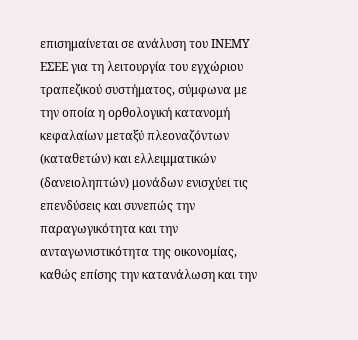επισημαίνεται σε ανάλυση του ΙΝΕΜΥ ΕΣΕΕ για τη λειτουργία του εγχώριου τραπεζικού συστήματος, σύμφωνα με την οποία η ορθολογική κατανομή κεφαλαίων μεταξύ πλεοναζόντων (καταθετών) και ελλειμματικών (δανειοληπτών) μονάδων ενισχύει τις επενδύσεις και συνεπώς την παραγωγικότητα και την ανταγωνιστικότητα της οικονομίας, καθώς επίσης την κατανάλωση και την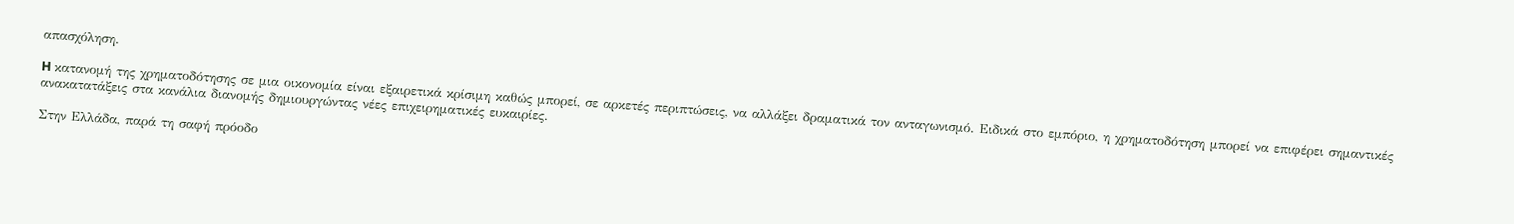απασχόληση.

H κατανομή της χρηματοδότησης σε μια οικονομία είναι εξαιρετικά κρίσιμη καθώς μπορεί, σε αρκετές περιπτώσεις, να αλλάξει δραματικά τον ανταγωνισμό. Ειδικά στο εμπόριο, η χρηματοδότηση μπορεί να επιφέρει σημαντικές ανακατατάξεις στα κανάλια διανομής δημιουργώντας νέες επιχειρηματικές ευκαιρίες.

Στην Ελλάδα, παρά τη σαφή πρόοδο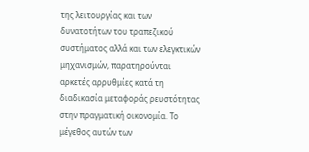της λειτουργίας και των δυνατοτήτων του τραπεζικού συστήματος αλλά και των ελεγκτικών μηχανισμών, παρατηρούνται αρκετές αρρυθμίες κατά τη διαδικασία μεταφοράς ρευστότητας στην πραγματική οικονομία. Το μέγεθος αυτών των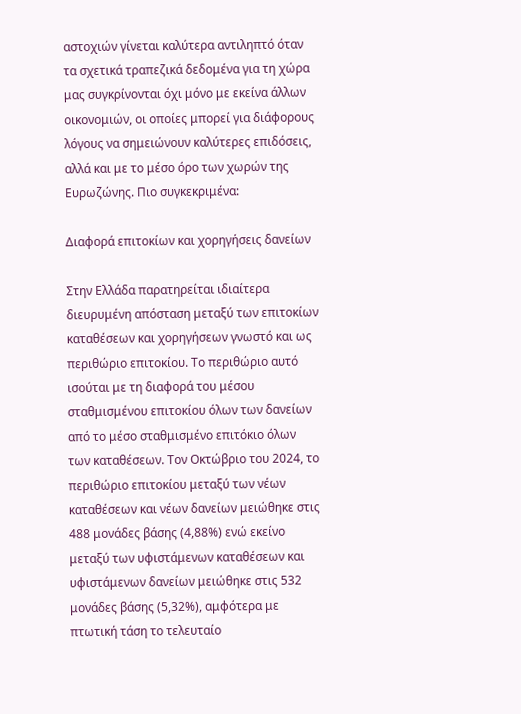αστοχιών γίνεται καλύτερα αντιληπτό όταν τα σχετικά τραπεζικά δεδομένα για τη χώρα μας συγκρίνονται όχι μόνο με εκείνα άλλων οικονομιών, οι οποίες μπορεί για διάφορους λόγους να σημειώνουν καλύτερες επιδόσεις, αλλά και με το μέσο όρο των χωρών της Ευρωζώνης. Πιο συγκεκριμένα:

Διαφορά επιτοκίων και χορηγήσεις δανείων

Στην Ελλάδα παρατηρείται ιδιαίτερα διευρυμένη απόσταση μεταξύ των επιτοκίων καταθέσεων και χορηγήσεων γνωστό και ως περιθώριο επιτοκίου. Το περιθώριο αυτό ισούται με τη διαφορά του μέσου σταθμισμένου επιτοκίου όλων των δανείων από το μέσο σταθμισμένο επιτόκιο όλων των καταθέσεων. Τον Οκτώβριο του 2024, το περιθώριο επιτοκίου μεταξύ των νέων καταθέσεων και νέων δανείων μειώθηκε στις 488 μονάδες βάσης (4,88%) ενώ εκείνο μεταξύ των υφιστάμενων καταθέσεων και υφιστάμενων δανείων μειώθηκε στις 532 μονάδες βάσης (5,32%), αμφότερα με πτωτική τάση το τελευταίο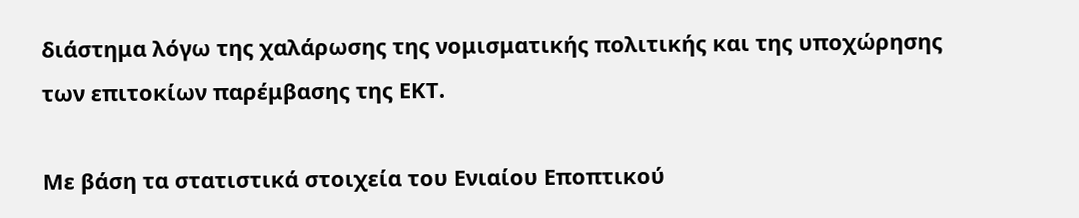διάστημα λόγω της χαλάρωσης της νομισματικής πολιτικής και της υποχώρησης των επιτοκίων παρέμβασης της ΕΚΤ.

Με βάση τα στατιστικά στοιχεία του Ενιαίου Εποπτικού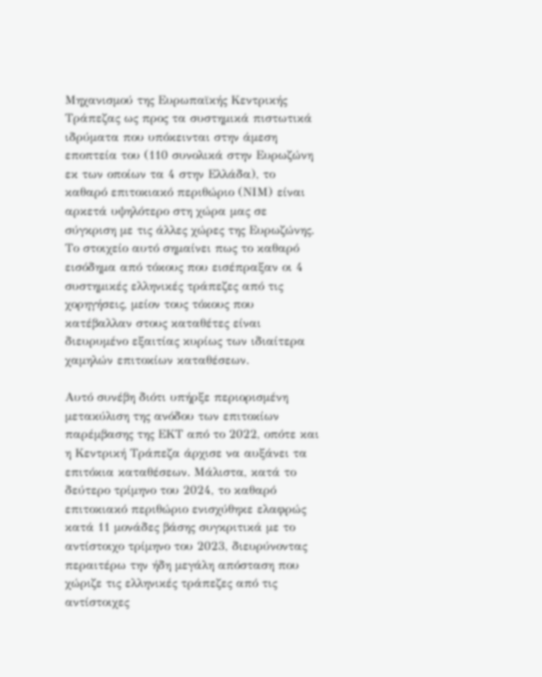Μηχανισμού της Ευρωπαϊκής Κεντρικής Τράπεζας ως προς τα συστημικά πιστωτικά ιδρύματα που υπόκεινται στην άμεση εποπτεία του (110 συνολικά στην Ευρωζώνη εκ των οποίων τα 4 στην Ελλάδα), το καθαρό επιτοκιακό περιθώριο (ΝΙΜ) είναι αρκετά υψηλότερο στη χώρα μας σε σύγκριση με τις άλλες χώρες της Ευρωζώνης. Το στοιχείο αυτό σημαίνει πως το καθαρό εισόδημα από τόκους που εισέπραξαν οι 4 συστημικές ελληνικές τράπεζες από τις χορηγήσεις, μείον τους τόκους που κατέβαλλαν στους καταθέτες είναι διευρυμένο εξαιτίας κυρίως των ιδιαίτερα χαμηλών επιτοκίων καταθέσεων.

Αυτό συνέβη διότι υπήρξε περιορισμένη μετακύλιση της ανόδου των επιτοκίων παρέμβασης της ΕΚΤ από το 2022, οπότε και η Κεντρική Τράπεζα άρχισε να αυξάνει τα επιτόκια καταθέσεων. Μάλιστα, κατά το δεύτερο τρίμηνο του 2024, το καθαρό επιτοκιακό περιθώριο ενισχύθηκε ελαφρώς κατά 11 μονάδες βάσης συγκριτικά με το αντίστοιχο τρίμηνο του 2023, διευρύνοντας περαιτέρω την ήδη μεγάλη απόσταση που χώριζε τις ελληνικές τράπεζες από τις αντίστοιχες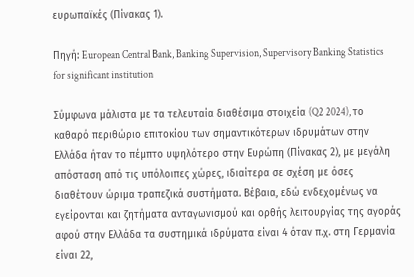ευρωπαϊκές (Πίνακας 1).

Πηγή: European Central Βank, Banking Supervision, Supervisory Banking Statistics for significant institution

Σύμφωνα μάλιστα με τα τελευταία διαθέσιμα στοιχεία (Q2 2024), το καθαρό περιθώριο επιτοκίου των σημαντικότερων ιδρυμάτων στην Ελλάδα ήταν το πέμπτο υψηλότερο στην Ευρώπη (Πίνακας 2), με μεγάλη απόσταση από τις υπόλοιπες χώρες, ιδιαίτερα σε σχέση με όσες διαθέτουν ώριμα τραπεζικά συστήματα. Βέβαια, εδώ ενδεχομένως να εγείρονται και ζητήματα ανταγωνισμού και ορθής λειτουργίας της αγοράς αφού στην Ελλάδα τα συστημικά ιδρύματα είναι 4 όταν π.χ. στη Γερμανία είναι 22,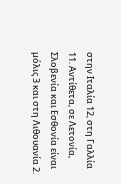στην Ιταλία 12, στη Γαλλία 11. Αντίθετα, σε Λετονία, Σλοβενία και Εσθονία είναι μόλις 3 και στη Λιθουανία 2.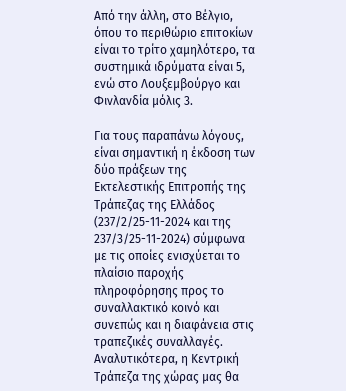Από την άλλη, στο Βέλγιο, όπου το περιθώριο επιτοκίων είναι το τρίτο χαμηλότερο, τα συστημικά ιδρύματα είναι 5, ενώ στο Λουξεμβούργο και Φινλανδία μόλις 3.

Για τους παραπάνω λόγους, είναι σημαντική η έκδοση των δύο πράξεων της Εκτελεστικής Επιτροπής της Τράπεζας της Ελλάδος (237/2/25-11-2024 και της 237/3/25-11-2024) σύμφωνα με τις οποίες ενισχύεται το πλαίσιο παροχής πληροφόρησης προς το συναλλακτικό κοινό και συνεπώς και η διαφάνεια στις τραπεζικές συναλλαγές. Αναλυτικότερα, η Κεντρική Τράπεζα της χώρας μας θα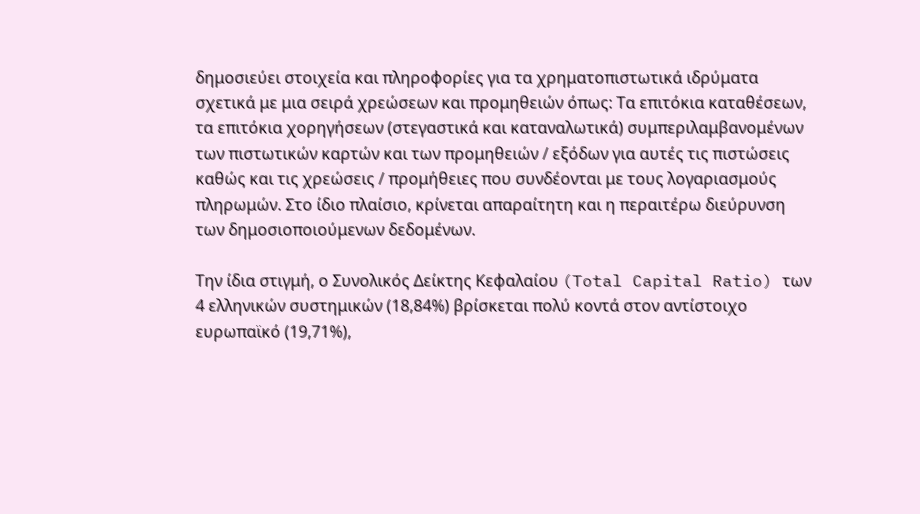δημοσιεύει στοιχεία και πληροφορίες για τα χρηματοπιστωτικά ιδρύματα σχετικά με μια σειρά χρεώσεων και προμηθειών όπως: Τα επιτόκια καταθέσεων, τα επιτόκια χορηγήσεων (στεγαστικά και καταναλωτικά) συμπεριλαμβανομένων των πιστωτικών καρτών και των προμηθειών / εξόδων για αυτές τις πιστώσεις καθώς και τις χρεώσεις / προμήθειες που συνδέονται με τους λογαριασμούς πληρωμών. Στο ίδιο πλαίσιο, κρίνεται απαραίτητη και η περαιτέρω διεύρυνση των δημοσιοποιούμενων δεδομένων.

Την ίδια στιγμή, ο Συνολικός Δείκτης Κεφαλαίου (Total Capital Ratio) των 4 ελληνικών συστημικών (18,84%) βρίσκεται πολύ κοντά στον αντίστοιχο ευρωπαϊκό (19,71%),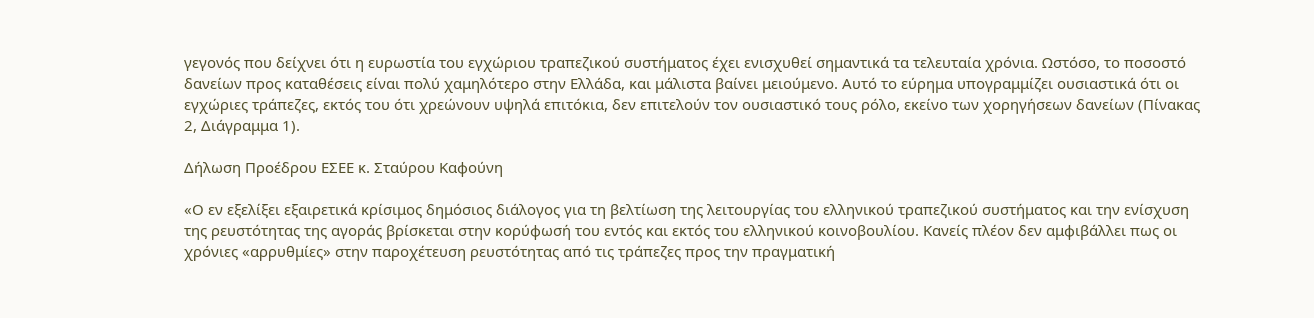γεγονός που δείχνει ότι η ευρωστία του εγχώριου τραπεζικού συστήματος έχει ενισχυθεί σημαντικά τα τελευταία χρόνια. Ωστόσο, το ποσοστό δανείων προς καταθέσεις είναι πολύ χαμηλότερο στην Ελλάδα, και μάλιστα βαίνει μειούμενο. Αυτό το εύρημα υπογραμμίζει ουσιαστικά ότι οι εγχώριες τράπεζες, εκτός του ότι χρεώνουν υψηλά επιτόκια, δεν επιτελούν τον ουσιαστικό τους ρόλο, εκείνο των χορηγήσεων δανείων (Πίνακας 2, Διάγραμμα 1).

Δήλωση Προέδρου ΕΣΕΕ κ. Σταύρου Καφούνη

«Ο εν εξελίξει εξαιρετικά κρίσιμος δημόσιος διάλογος για τη βελτίωση της λειτουργίας του ελληνικού τραπεζικού συστήματος και την ενίσχυση της ρευστότητας της αγοράς βρίσκεται στην κορύφωσή του εντός και εκτός του ελληνικού κοινοβουλίου. Κανείς πλέον δεν αμφιβάλλει πως οι χρόνιες «αρρυθμίες» στην παροχέτευση ρευστότητας από τις τράπεζες προς την πραγματική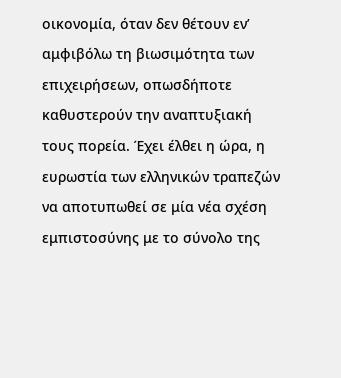οικονομία, όταν δεν θέτουν εν’ αμφιβόλω τη βιωσιμότητα των επιχειρήσεων, οπωσδήποτε καθυστερούν την αναπτυξιακή τους πορεία. Έχει έλθει η ώρα, η ευρωστία των ελληνικών τραπεζών να αποτυπωθεί σε μία νέα σχέση εμπιστοσύνης με το σύνολο της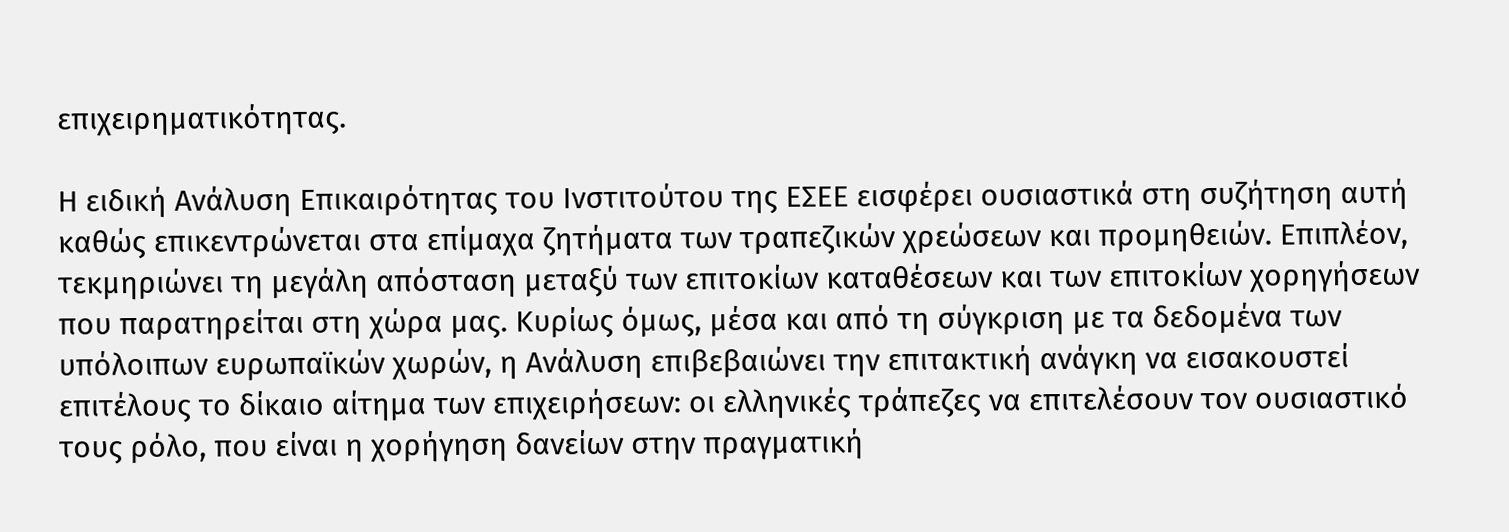επιχειρηματικότητας.

Η ειδική Ανάλυση Επικαιρότητας του Ινστιτούτου της ΕΣΕΕ εισφέρει ουσιαστικά στη συζήτηση αυτή καθώς επικεντρώνεται στα επίμαχα ζητήματα των τραπεζικών χρεώσεων και προμηθειών. Επιπλέον, τεκμηριώνει τη μεγάλη απόσταση μεταξύ των επιτοκίων καταθέσεων και των επιτοκίων χορηγήσεων που παρατηρείται στη χώρα μας. Κυρίως όμως, μέσα και από τη σύγκριση με τα δεδομένα των υπόλοιπων ευρωπαϊκών χωρών, η Ανάλυση επιβεβαιώνει την επιτακτική ανάγκη να εισακουστεί επιτέλους το δίκαιο αίτημα των επιχειρήσεων: οι ελληνικές τράπεζες να επιτελέσουν τον ουσιαστικό τους ρόλο, που είναι η χορήγηση δανείων στην πραγματική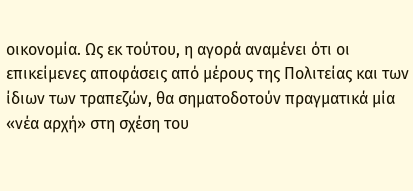οικονομία. Ως εκ τούτου, η αγορά αναμένει ότι οι επικείμενες αποφάσεις από μέρους της Πολιτείας και των ίδιων των τραπεζών, θα σηματοδοτούν πραγματικά μία «νέα αρχή» στη σχέση του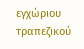εγχώριου τραπεζικού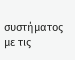συστήματος με τις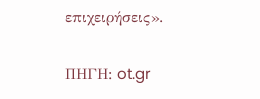επιχειρήσεις».

ΠΗΓΗ: ot.gr